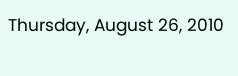Thursday, August 26, 2010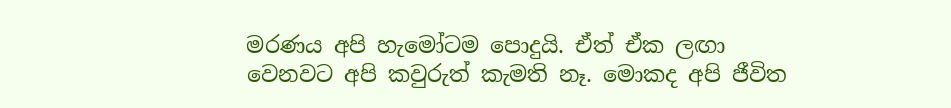මරණය අපි හැමෝටම පොදුයි. ඒත් ඒක ලඟා වෙනවට අපි කවුරුත් කැමති නෑ. මොකද අපි ජීවිත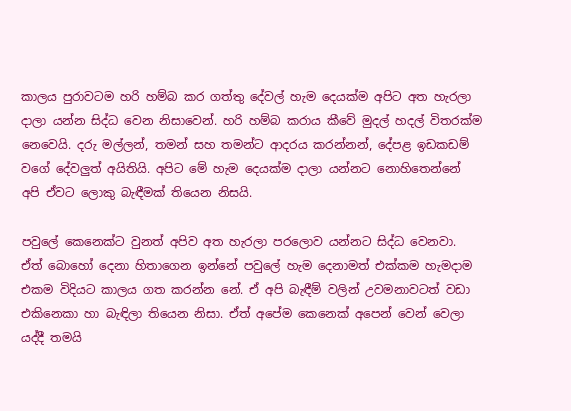කාලය පුරාවටම හරි හම්බ කර ගත්තු දේවල් හැම දෙයක්ම අපිට අත හැරලා දාලා යන්න සිද්ධ වෙන නිසාවෙන්. හරි හම්බ කරාය කීවේ මුදල් හදල් විතරක්ම නෙවෙයි. දරු මල්ලන්, තමන් සහ තමන්ට ආදරය කරන්නන්, දේපළ ඉඩකඩම් වගේ දේවලුත් අයිතියි. අපිට මේ හැම දෙයක්ම දාලා යන්නට නොහිතෙන්නේ අපි ඒවට ලොකු බැඳීමක් තියෙන නිසයි.

පවුලේ කෙනෙක්ට වුනත් අපිව අත හැරලා පරලොව යන්නට සිද්ධ වෙනවා. ඒත් බොහෝ දෙනා හිතාගෙන ඉන්නේ පවුලේ හැම දෙනාමත් එක්කම හැමදාම එකම විදියට කාලය ගත කරන්න නේ. ඒ අපි බැඳීම් වලින් උවමනාවටත් වඩා එකිනෙකා හා බැඳිලා තියෙන නිසා. ඒත් අපේම කෙනෙක් අපෙන් වෙන් වෙලා යද්දී තමයි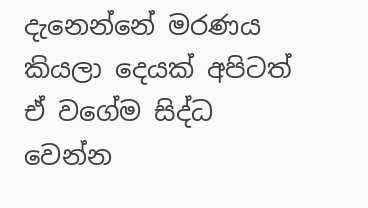දැනෙන්නේ මරණය කියලා දෙයක් අපිටත් ඒ වගේම සිද්ධ වෙන්න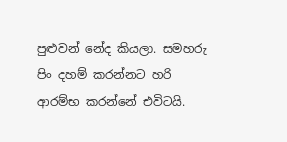පුළුවන් නේද කියලා. සමහරු පිං දහම් කරන්නට හරි ආරම්භ කරන්නේ එවිටයි.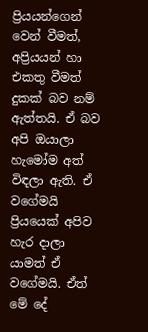ප්‍රියයන්ගෙන් වෙන් වීමත්, අප්‍රියයන් හා එකතු වීමත් දුකක් බව නම් ඇත්තයි. ඒ බව අපි ඔයාලා හැමෝම අත් විඳලා ඇති. ඒ වගේමයි ප්‍රියයෙක් අපිව හැර දාලා යාමත් ඒ වගේමයි. ඒත් මේ දේ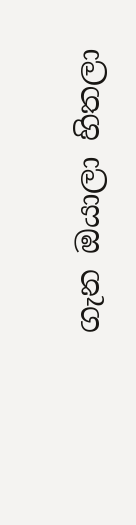ගැන ඔයාලා හිතලා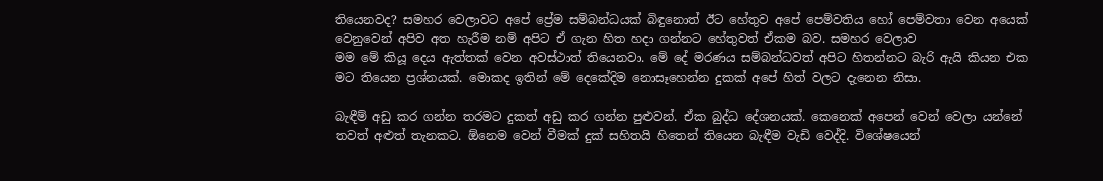තියෙනවද? සමහර වෙලාවට අපේ ප්‍රේම සම්බන්ධයක් බිඳුනොත් ඊට හේතුව අපේ පෙම්වතිය හෝ පෙම්වතා වෙන අයෙක් වෙනුවෙන් අපිව අත හැරීම නම් අපිට ඒ ගැන හිත හදා ගන්නට හේතුවත් ඒකම බව. සමහර වෙලාව
මම මේ කියූ දෙය ඇත්තක් වෙන අවස්ථාත් තියෙනවා. මේ දේ මරණය සම්බන්ධවත් අපිට හිතන්නට බැරි ඇයි කියන එක මට තියෙන ප්‍රශ්නයක්. මොකද ඉතින් මේ දෙකේදිම නොසෑහෙන්න දුකක් අපේ හිත් වලට දැනෙන නිසා.

බැඳීම් අඩු කර ගන්න තරමට දුකත් අඩු කර ගන්න පුළුවන්. ඒක බුද්ධ දේශනයක්. කෙනෙක් අපෙන් වෙන් වෙලා යන්නේ තවත් අළුත් තැනකට. ඕනෙම වෙන් වීමක් දුක් සහිතයි හිතෙන් තියෙන බැඳීම වැඩි වෙද්දි. විශේෂයෙන්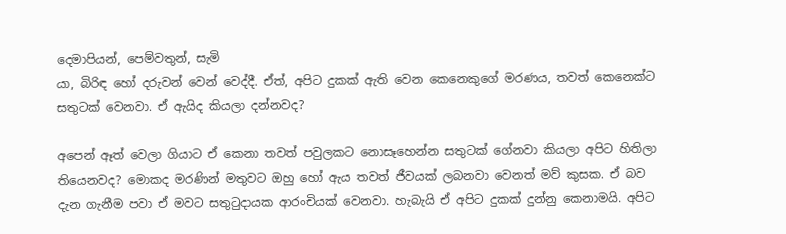දෙමාපියන්, පෙම්වතුන්, සැමි
යා, බිරිඳ හෝ දරුවන් වෙන් වෙද්දී. ඒත්, අපිට දුකක් ඇති වෙන කෙනෙකුගේ මරණය, තවත් කෙනෙක්ට සතුටක් වෙනවා. ඒ ඇ‍යිද කියලා දන්නවද?

අපෙන් ඈත් වෙලා ගියාට ඒ කෙනා තවත් පවුලකට නොසෑහෙන්න සතුටක් ගේනවා කියලා අපිට හිතිලා තියෙනවද? මොකද මරණින් මතුවට ඔහු හෝ ඇය තවත් ජීවයක් ලබනවා වෙනත් මව් කුසක. ඒ බව දැන ගැනීම පවා ඒ මවට සතුටුදායක ආරංචියක් වෙනවා. හැබැයි ඒ අපිට දුකක් දුන්නු කෙනාමයි. අපිට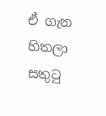ඒ ගැන හිතලා සතුටු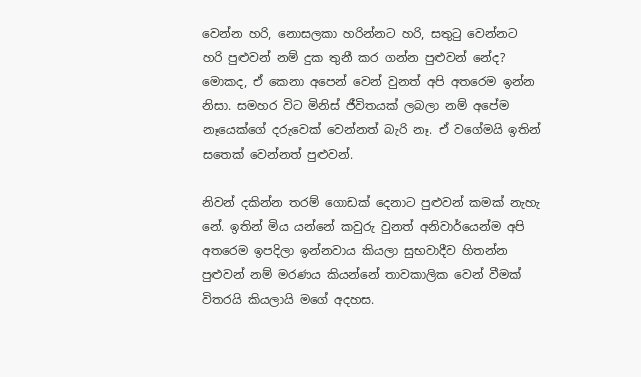වෙන්න හරි, නොසලකා හරින්නට හරි, සතුටු වෙන්නට හරි පුළුවන් නම් දුක තුනී කර ගන්න පුළුවන් නේද? මොකද, ඒ කෙනා අපෙන් වෙන් වුනත් අපි අතරෙම ඉන්න නිසා. සමහර විට මිනිස් ජීවිතයක් ලබලා නම් අපේම නෑයෙක්ගේ දරුවෙක් වෙන්නත් බැරි නෑ. ඒ වගේමයි ඉතින් සතෙක් වෙන්නත් පුළුවන්.

නිවන් දකින්න තරම් ගොඩක් දෙනාට පුළුවන් කමක් නැහැ නේ. ඉතින් මිය යන්නේ කවුරු වුනත් අනිවාර්යෙන්ම අපි අතරෙම ඉපදිලා ඉන්නවාය කියලා සුභවාදීව හිතන්න පුළුවන් නම් මරණය කියන්නේ තාවකාලික වෙන් වීමක් විතරයි කියලායි මගේ අදහස.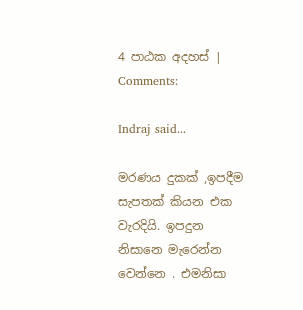4 පාඨක අදහස් | Comments:

Indraj said...

මරණය දුකක් ,ඉපදීම සැපතක් කියන එක වැරදියි. ඉපදුන නිසානෙ මැරෙන්න වෙන්නෙ . එමනිසා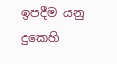ඉපදීම යනු දුකෙහි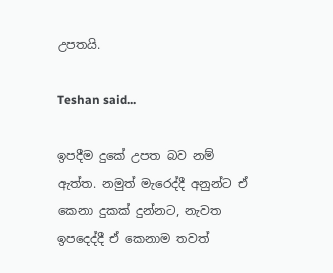උපතයි.

Teshan said...

ඉපදීම දුකේ උපත බව නම් ඇත්ත. නමුත් මැරෙද්දී අනුන්ට ඒ කෙනා දුකක් දුන්නට, නැවත ඉපදෙද්දී ඒ කෙනාම තවත්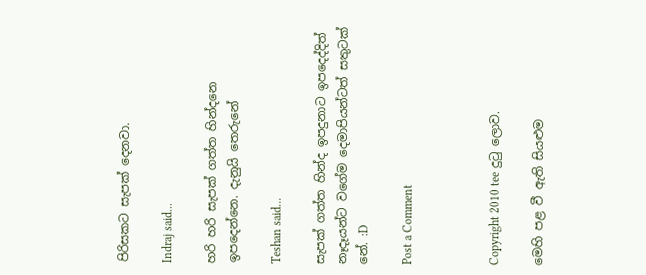පිරිසකට සැපක් දෙනවා.

Indraj said...

හරි හරි සැපක් ගත්ත හින්දනෙ ඉපදෙන්නෙ. දැනුයි තෙරුනේ

Teshan said...

සැපක් ගත්ත හින්ද ඉපදුනාට ඉපදෙද්දිත් නෑදෑයන්ට වගේම දෙමාපියන්ටත් සතුටක් නේ. :D

Post a Comment



Copyright 2010 tee දුටු ලොව.

මෙහි පළ වී ඇති සියළුම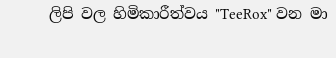ලිපි වල හිමිකාරීත්වය "TeeRox" වන මා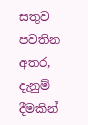සතුව පවතින අතර, දැනුම් දීමකින්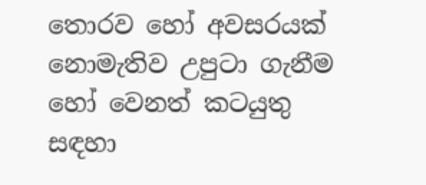තොරව හෝ අවසරයක් නොමැතිව උපුටා ගැනීම හෝ වෙනත් කටයුතු සඳහා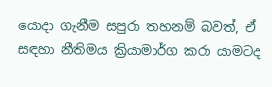යොදා ගැනීම සපුරා තහනම් බවත්, ඒ සඳහා නීතිමය ක්‍රියාමාර්ග කරා යාමටද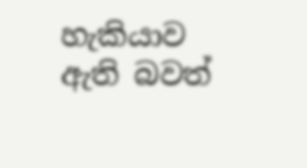හැකියාව ඇති බවත්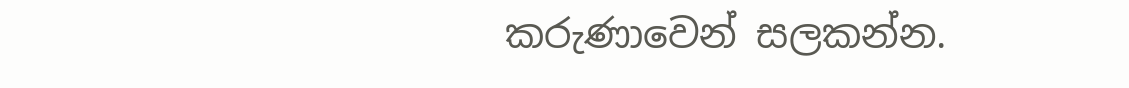කරුණාවෙන් සලකන්න.